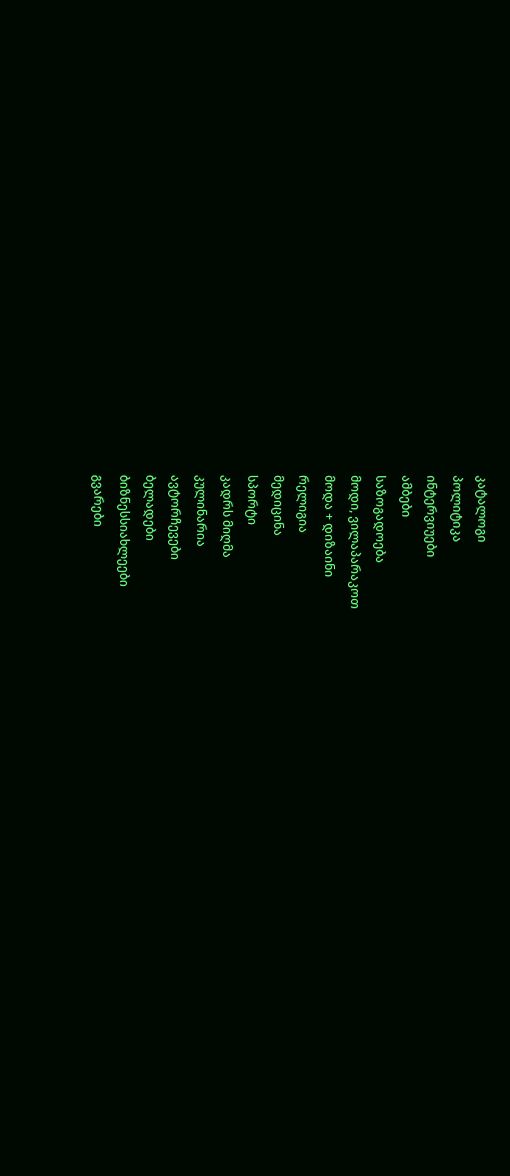კატალოგი
პოლიტიკა
ინტერვიუები
ამბები
საზოგადოება
მოდი, ვილაპარაკოთ
მოდა + დიზაინი
რელიგია
მედიცინა
სპორტი
კადრს მიღმა
კულინარია
ავტორჩევები
ბელადები
ბიზნესსიახლეები
გვარები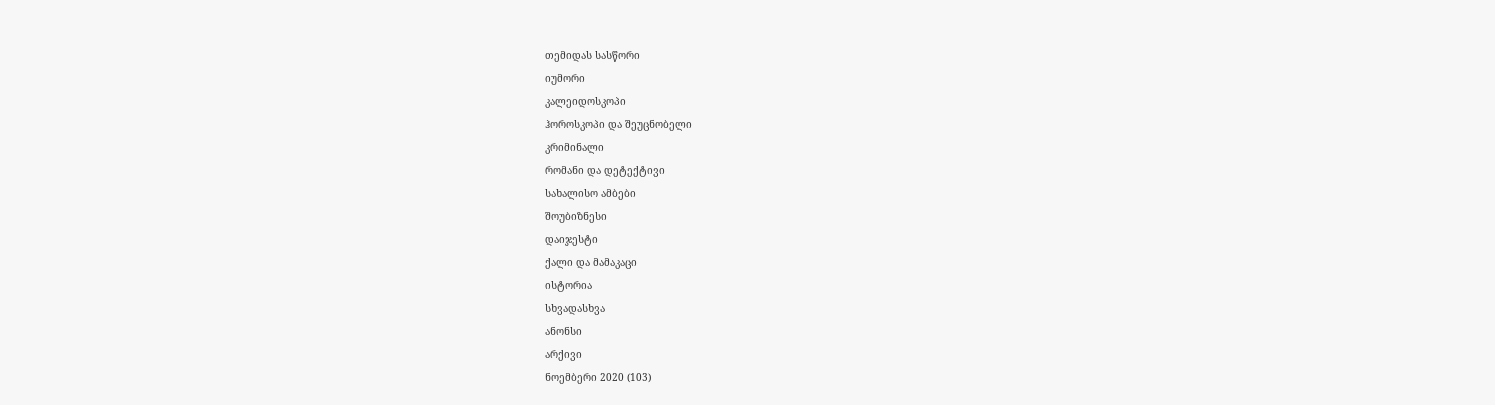თემიდას სასწორი
იუმორი
კალეიდოსკოპი
ჰოროსკოპი და შეუცნობელი
კრიმინალი
რომანი და დეტექტივი
სახალისო ამბები
შოუბიზნესი
დაიჯესტი
ქალი და მამაკაცი
ისტორია
სხვადასხვა
ანონსი
არქივი
ნოემბერი 2020 (103)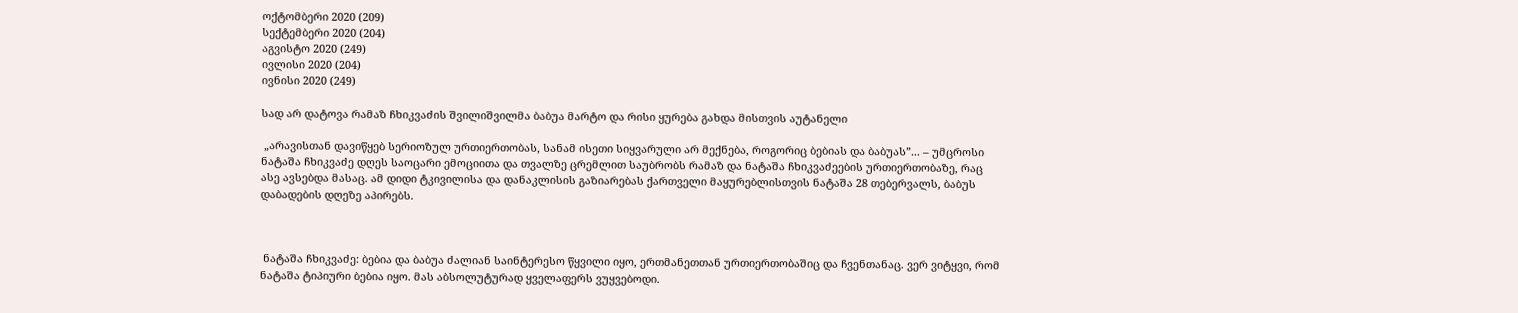ოქტომბერი 2020 (209)
სექტემბერი 2020 (204)
აგვისტო 2020 (249)
ივლისი 2020 (204)
ივნისი 2020 (249)

სად არ დატოვა რამაზ ჩხიკვაძის შვილიშვილმა ბაბუა მარტო და რისი ყურება გახდა მისთვის აუტანელი

 „არავისთან დავიწყებ სერიოზულ ურთიერთობას, სანამ ისეთი სიყვარული არ მექნება, როგორიც ბებიას და ბაბუას”... – უმცროსი ნატაშა ჩხიკვაძე დღეს საოცარი ემოციითა და თვალზე ცრემლით საუბრობს რამაზ და ნატაშა ჩხიკვაძეების ურთიერთობაზე, რაც ასე ავსებდა მასაც. ამ დიდი ტკივილისა და დანაკლისის გაზიარებას ქართველი მაყურებლისთვის ნატაშა 28 თებერვალს, ბაბუს დაბადების დღეზე აპირებს.



 ნატაშა ჩხიკვაძე: ბებია და ბაბუა ძალიან საინტერესო წყვილი იყო, ერთმანეთთან ურთიერთობაშიც და ჩვენთანაც. ვერ ვიტყვი, რომ ნატაშა ტიპიური ბებია იყო. მას აბსოლუტურად ყველაფერს ვუყვებოდი.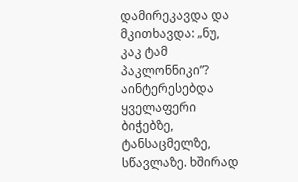დამირეკავდა და მკითხავდა: „ნუ, კაკ ტამ პაკლონნიკი”? აინტერესებდა ყველაფერი ბიჭებზე, ტანსაცმელზე, სწავლაზე. ხშირად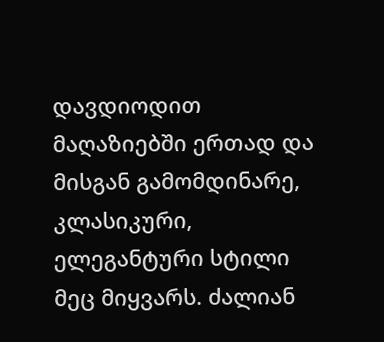დავდიოდით მაღაზიებში ერთად და მისგან გამომდინარე, კლასიკური, ელეგანტური სტილი მეც მიყვარს. ძალიან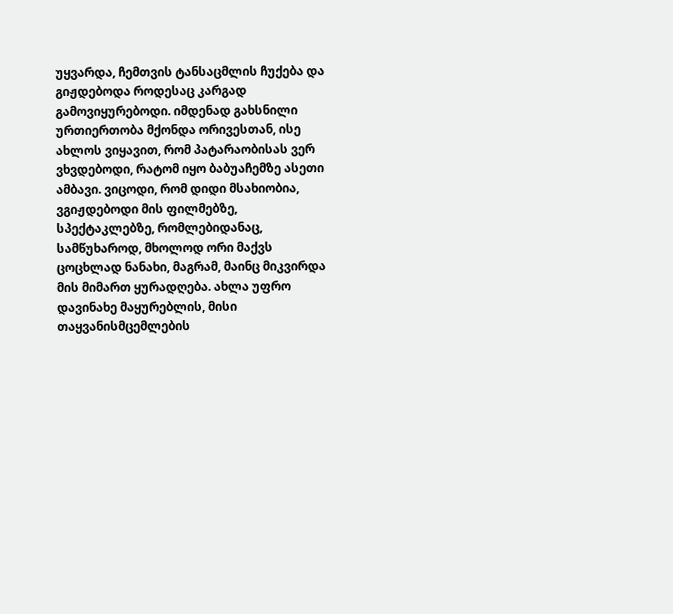უყვარდა, ჩემთვის ტანსაცმლის ჩუქება და გიჟდებოდა როდესაც კარგად გამოვიყურებოდი. იმდენად გახსნილი ურთიერთობა მქონდა ორივესთან, ისე ახლოს ვიყავით, რომ პატარაობისას ვერ ვხვდებოდი, რატომ იყო ბაბუაჩემზე ასეთი ამბავი. ვიცოდი, რომ დიდი მსახიობია, ვგიჟდებოდი მის ფილმებზე, სპექტაკლებზე, რომლებიდანაც, სამწუხაროდ, მხოლოდ ორი მაქვს ცოცხლად ნანახი, მაგრამ, მაინც მიკვირდა მის მიმართ ყურადღება. ახლა უფრო დავინახე მაყურებლის, მისი თაყვანისმცემლების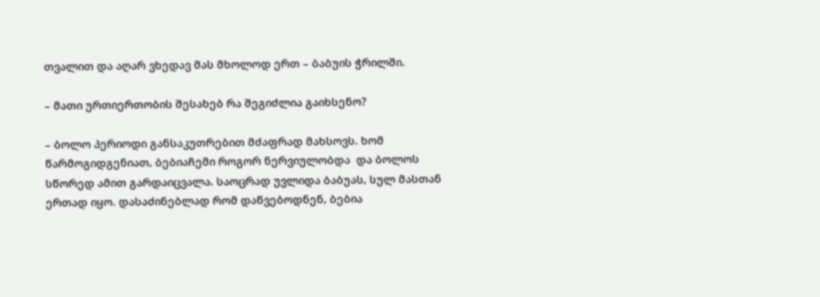თვალით და აღარ ვხედავ მას მხოლოდ ერთ – ბაბუის ჭრილში.

– მათი ურთიერთობის შესახებ რა შეგიძლია გაიხსენო?

– ბოლო პერიოდი განსაკუთრებით მძაფრად მახსოვს. ხომ წარმოგიდგენიათ, ბებიაჩემი როგორ ნერვიულობდა  და ბოლოს სწორედ ამით გარდაიცვალა. საოცრად უვლიდა ბაბუას, სულ მასთან ერთად იყო. დასაძინებლად რომ დაწვებოდნენ, ბებია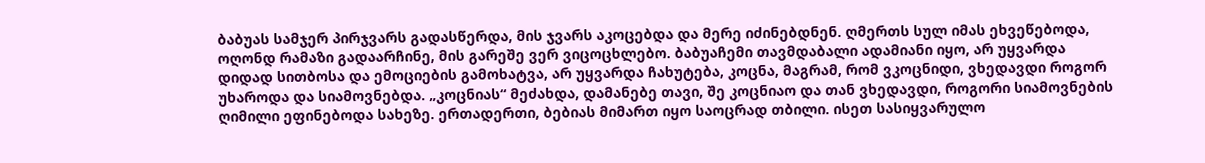ბაბუას სამჯერ პირჯვარს გადასწერდა, მის ჯვარს აკოცებდა და მერე იძინებდნენ. ღმერთს სულ იმას ეხვეწებოდა, ოღონდ რამაზი გადაარჩინე, მის გარეშე ვერ ვიცოცხლებო. ბაბუაჩემი თავმდაბალი ადამიანი იყო, არ უყვარდა დიდად სითბოსა და ემოციების გამოხატვა, არ უყვარდა ჩახუტება, კოცნა, მაგრამ, რომ ვკოცნიდი, ვხედავდი როგორ უხაროდა და სიამოვნებდა. „კოცნიას“ მეძახდა, დამანებე თავი, შე კოცნიაო და თან ვხედავდი, როგორი სიამოვნების ღიმილი ეფინებოდა სახეზე. ერთადერთი, ბებიას მიმართ იყო საოცრად თბილი. ისეთ სასიყვარულო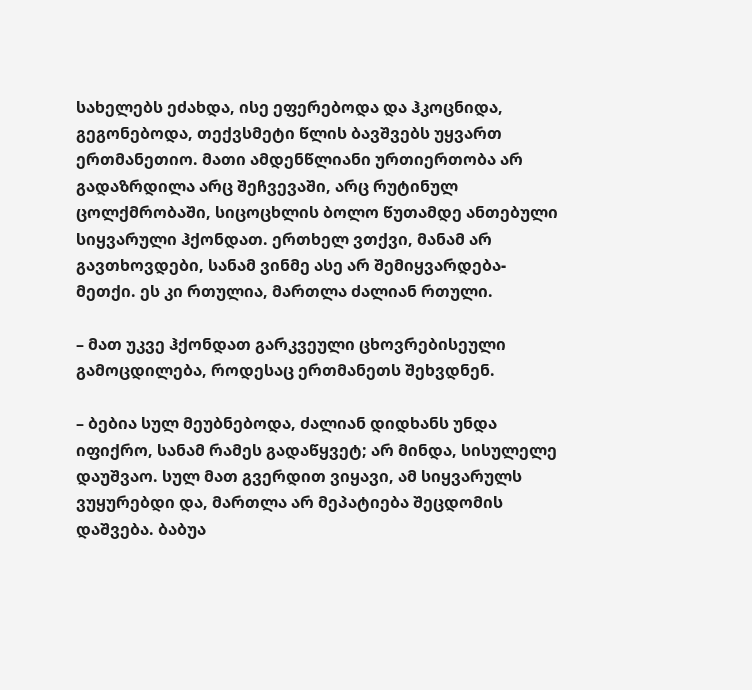სახელებს ეძახდა, ისე ეფერებოდა და ჰკოცნიდა, გეგონებოდა, თექვსმეტი წლის ბავშვებს უყვართ ერთმანეთიო. მათი ამდენწლიანი ურთიერთობა არ გადაზრდილა არც შეჩვევაში, არც რუტინულ ცოლქმრობაში, სიცოცხლის ბოლო წუთამდე ანთებული სიყვარული ჰქონდათ. ერთხელ ვთქვი, მანამ არ გავთხოვდები, სანამ ვინმე ასე არ შემიყვარდება-მეთქი. ეს კი რთულია, მართლა ძალიან რთული.

– მათ უკვე ჰქონდათ გარკვეული ცხოვრებისეული გამოცდილება, როდესაც ერთმანეთს შეხვდნენ.

– ბებია სულ მეუბნებოდა, ძალიან დიდხანს უნდა იფიქრო, სანამ რამეს გადაწყვეტ; არ მინდა, სისულელე დაუშვაო. სულ მათ გვერდით ვიყავი, ამ სიყვარულს ვუყურებდი და, მართლა არ მეპატიება შეცდომის დაშვება. ბაბუა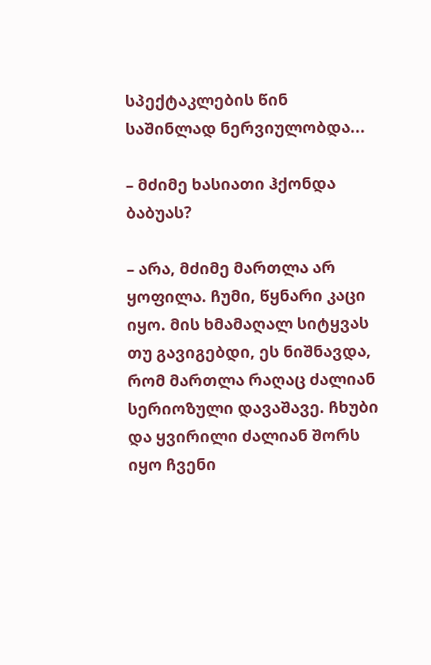სპექტაკლების წინ საშინლად ნერვიულობდა...

– მძიმე ხასიათი ჰქონდა ბაბუას?

– არა, მძიმე მართლა არ ყოფილა. ჩუმი, წყნარი კაცი იყო. მის ხმამაღალ სიტყვას თუ გავიგებდი, ეს ნიშნავდა, რომ მართლა რაღაც ძალიან სერიოზული დავაშავე. ჩხუბი და ყვირილი ძალიან შორს იყო ჩვენი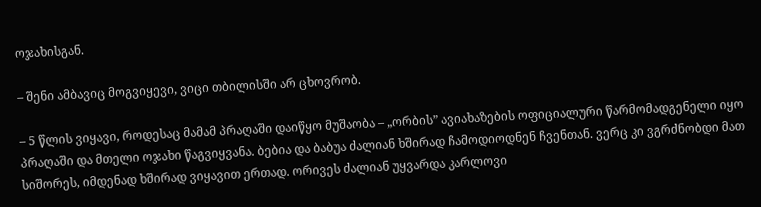ოჯახისგან.

– შენი ამბავიც მოგვიყევი, ვიცი თბილისში არ ცხოვრობ.

– 5 წლის ვიყავი, როდესაც მამამ პრაღაში დაიწყო მუშაობა – „ორბის” ავიახაზების ოფიციალური წარმომადგენელი იყო პრაღაში და მთელი ოჯახი წაგვიყვანა. ბებია და ბაბუა ძალიან ხშირად ჩამოდიოდნენ ჩვენთან. ვერც კი ვგრძნობდი მათ სიშორეს, იმდენად ხშირად ვიყავით ერთად. ორივეს ძალიან უყვარდა კარლოვი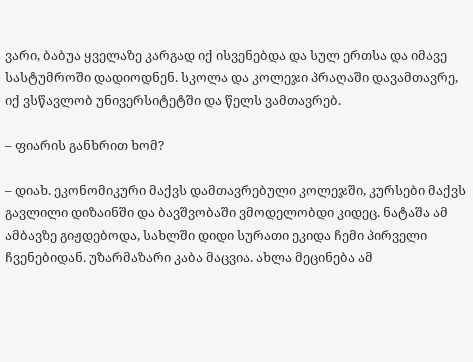ვარი, ბაბუა ყველაზე კარგად იქ ისვენებდა და სულ ერთსა და იმავე სასტუმროში დადიოდნენ. სკოლა და კოლეჯი პრაღაში დავამთავრე, იქ ვსწავლობ უნივერსიტეტში და წელს ვამთავრებ.

– ფიარის განხრით ხომ?

– დიახ. ეკონომიკური მაქვს დამთავრებული კოლეჯში, კურსები მაქვს გავლილი დიზაინში და ბავშვობაში ვმოდელობდი კიდეც. ნატაშა ამ ამბავზე გიჟდებოდა, სახლში დიდი სურათი ეკიდა ჩემი პირველი ჩვენებიდან. უზარმაზარი კაბა მაცვია. ახლა მეცინება ამ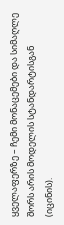ყველაფერზე – ჩემი მონაცემები და სიმაღლე შორს არის მოდელის სტანდარტისგან (იცინის).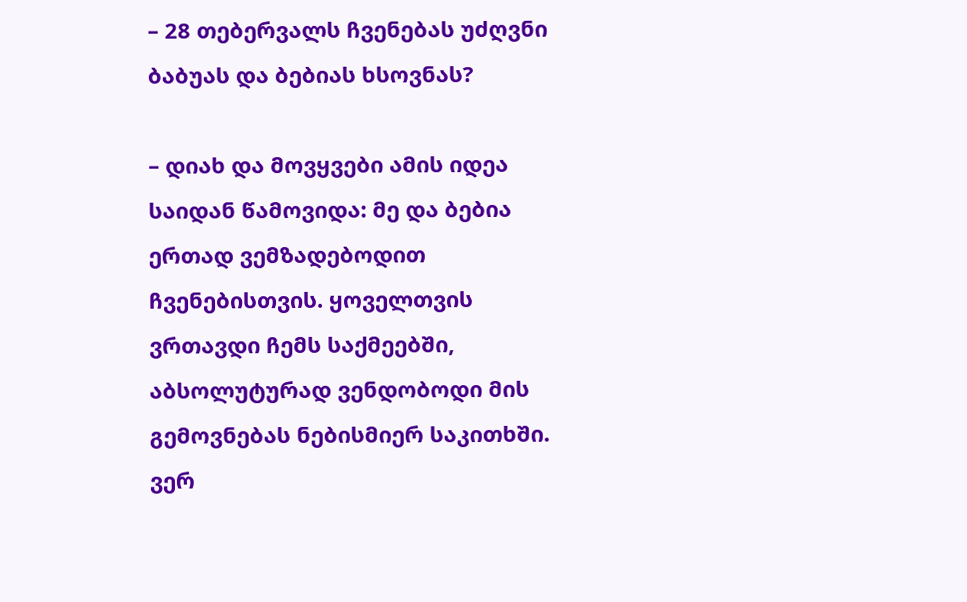– 28 თებერვალს ჩვენებას უძღვნი ბაბუას და ბებიას ხსოვნას?

– დიახ და მოვყვები ამის იდეა საიდან წამოვიდა: მე და ბებია ერთად ვემზადებოდით ჩვენებისთვის. ყოველთვის ვრთავდი ჩემს საქმეებში, აბსოლუტურად ვენდობოდი მის გემოვნებას ნებისმიერ საკითხში. ვერ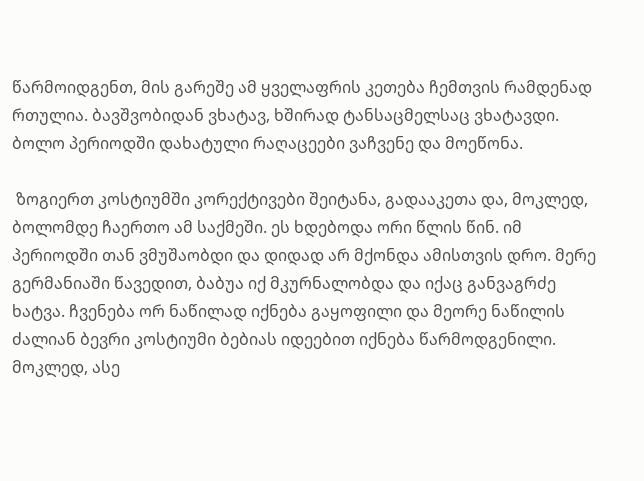წარმოიდგენთ, მის გარეშე ამ ყველაფრის კეთება ჩემთვის რამდენად რთულია. ბავშვობიდან ვხატავ, ხშირად ტანსაცმელსაც ვხატავდი. ბოლო პერიოდში დახატული რაღაცეები ვაჩვენე და მოეწონა.

 ზოგიერთ კოსტიუმში კორექტივები შეიტანა, გადააკეთა და, მოკლედ, ბოლომდე ჩაერთო ამ საქმეში. ეს ხდებოდა ორი წლის წინ. იმ პერიოდში თან ვმუშაობდი და დიდად არ მქონდა ამისთვის დრო. მერე გერმანიაში წავედით, ბაბუა იქ მკურნალობდა და იქაც განვაგრძე ხატვა. ჩვენება ორ ნაწილად იქნება გაყოფილი და მეორე ნაწილის ძალიან ბევრი კოსტიუმი ბებიას იდეებით იქნება წარმოდგენილი. მოკლედ, ასე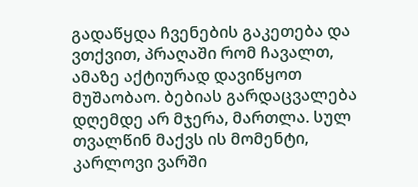გადაწყდა ჩვენების გაკეთება და ვთქვით, პრაღაში რომ ჩავალთ, ამაზე აქტიურად დავიწყოთ მუშაობაო. ბებიას გარდაცვალება დღემდე არ მჯერა, მართლა. სულ თვალწინ მაქვს ის მომენტი, კარლოვი ვარში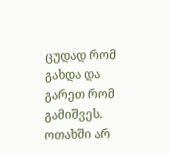ცუდად რომ გახდა და გარეთ რომ გამიშვეს. ოთახში არ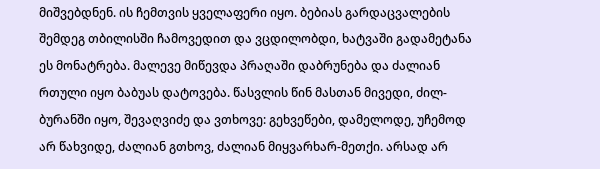მიშვებდნენ. ის ჩემთვის ყველაფერი იყო. ბებიას გარდაცვალების შემდეგ თბილისში ჩამოვედით და ვცდილობდი, ხატვაში გადამეტანა ეს მონატრება. მალევე მიწევდა პრაღაში დაბრუნება და ძალიან რთული იყო ბაბუას დატოვება. წასვლის წინ მასთან მივედი, ძილ-ბურანში იყო, შევაღვიძე და ვთხოვე: გეხვეწები, დამელოდე, უჩემოდ არ წახვიდე, ძალიან გთხოვ, ძალიან მიყვარხარ-მეთქი. არსად არ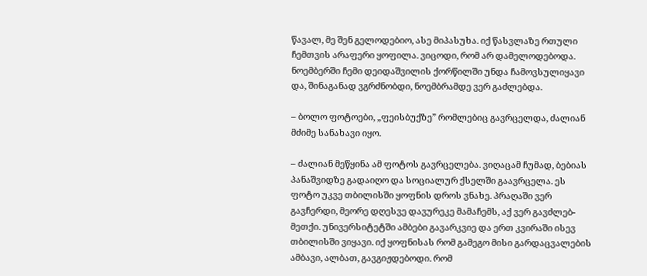წავალ, მე შენ გელოდებიო, ასე მიპასუხა. იქ წასვლაზე რთული ჩემთვის არაფერი ყოფილა. ვიცოდი, რომ არ დამელოდებოდა. ნოემბერში ჩემი დეიდაშვილის ქორწილში უნდა ჩამოვსულიყავი და, შინაგანად ვგრძნობდი, ნოემბრამდე ვერ გაძლებდა.

– ბოლო ფოტოები, „ფეისბუქზე” რომლებიც გავრცელდა, ძალიან მძიმე სანახავი იყო.

– ძალიან მეწყინა ამ ფოტოს გავრცელება. ვიღაცამ ჩუმად, ბებიას პანაშვიდზე გადაიღო და სოციალურ ქსელში გაავრცელა. ეს ფოტო უკვე თბილისში ყოფნის დროს ვნახე. პრაღაში ვერ გავჩერდი, მეორე დღესვე დავურეკე მამაჩემს, აქ ვერ გავძლებ-მეთქი. უნივერსიტეტში ამბები გავარკვიე და ერთ კვირაში ისევ თბილისში ვიყავი. იქ ყოფნისას რომ გამეგო მისი გარდაცვალების ამბავი, ალბათ, გავგიჟდებოდი. რომ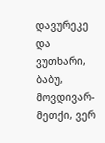დავურეკე და ვუთხარი, ბაბუ, მოვდივარ-მეთქი, ვერ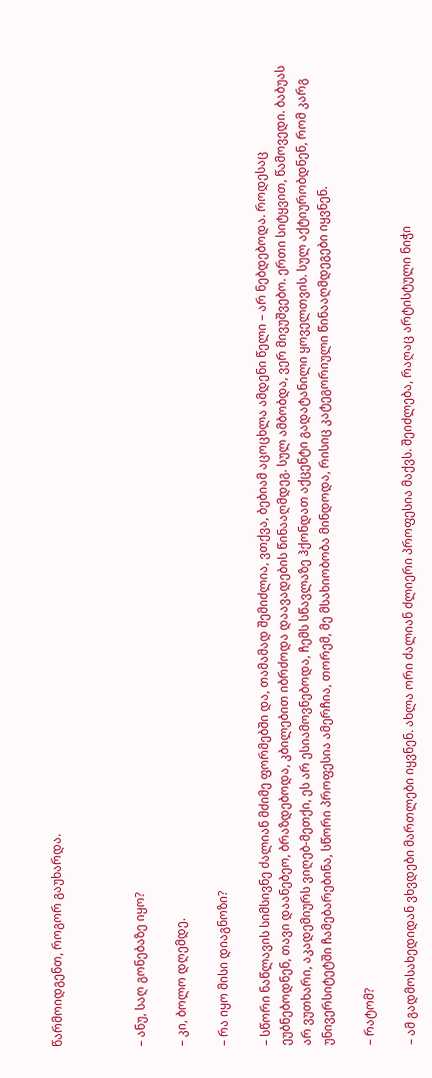წარმოიდგენთ, როგორ გაუხარდა.



– ანუ, საღ გონებაზე იყო?

– კი, ბოლო დღემდე.

– რა იყო მისი დიაგნოზი?

– სწორი ნაწლავის სიმსივნე ძალიან მძიმე ფორმებში და, თამამად შემიძლია, ვთქვა, ბებიამ აცოცხლა ამდენი წელი – არ ნებდებოდა. როდესაც ეუბნებოდნენ, თავი დაანებეო, ბრაზდებოდა, კბილებით იბრძოდა დაავადების წინააღმდეგ. სულ ამბობდა, ვერ მივუშვებო. ერთი სიტყვით, წამოვედი. ბაბუას არ ვუთხარი, აკადემიურს ვიღებ-მეთქი, ეს არ ესიამოვნებოდა, ჩემს სწავლაზე ჰქონდათ აქცენტი გადატანილი ყოველთვის. სულ აქტიურობდნენ, რომ კარგ უნივერსიტეტში ჩამებარებინა, სწორი პროფესია ამერჩია, თორემ, მე მსახიობობა მინდოდა, რისიც კატეგორიული წინააღმდეგები იყვნენ.

– რატომ?

– ამ გადმოსახედიდან ვხვდები მართლები იყვნენ. ახლა ორი ძალიან ძლიერი პროფესია მაქვს. შეიძლება, რაღაც არტისტული ნიჭი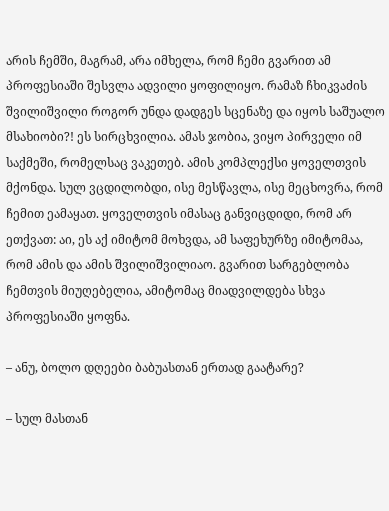არის ჩემში, მაგრამ, არა იმხელა, რომ ჩემი გვარით ამ პროფესიაში შესვლა ადვილი ყოფილიყო. რამაზ ჩხიკვაძის შვილიშვილი როგორ უნდა დადგეს სცენაზე და იყოს საშუალო მსახიობი?! ეს სირცხვილია. ამას ჯობია, ვიყო პირველი იმ საქმეში, რომელსაც ვაკეთებ. ამის კომპლექსი ყოველთვის მქონდა. სულ ვცდილობდი, ისე მესწავლა, ისე მეცხოვრა, რომ ჩემით ეამაყათ. ყოველთვის იმასაც განვიცდიდი, რომ არ ეთქვათ: აი, ეს აქ იმიტომ მოხვდა, ამ საფეხურზე იმიტომაა, რომ ამის და ამის შვილიშვილიაო. გვარით სარგებლობა ჩემთვის მიუღებელია, ამიტომაც მიადვილდება სხვა პროფესიაში ყოფნა.

– ანუ, ბოლო დღეები ბაბუასთან ერთად გაატარე?

– სულ მასთან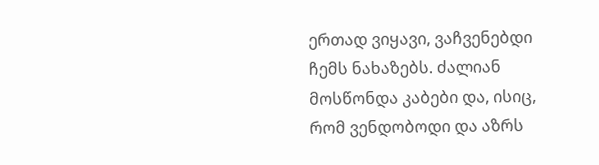ერთად ვიყავი, ვაჩვენებდი ჩემს ნახაზებს. ძალიან მოსწონდა კაბები და, ისიც, რომ ვენდობოდი და აზრს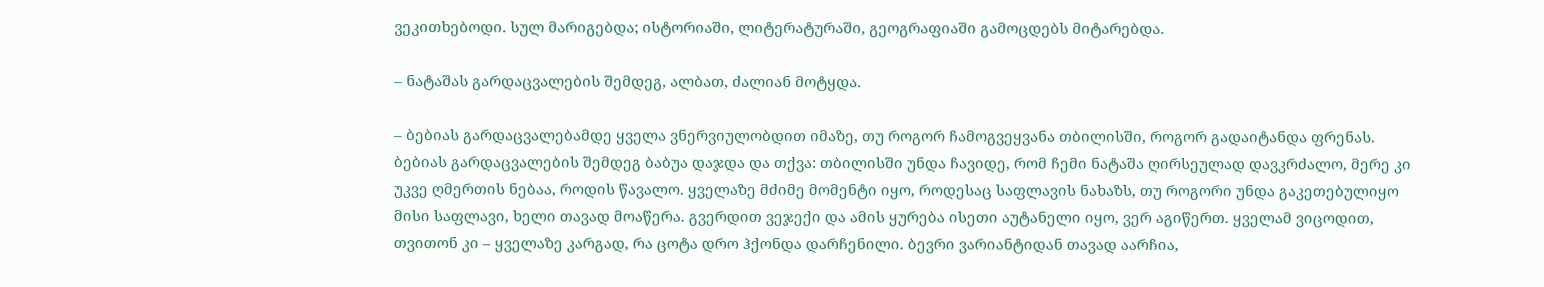ვეკითხებოდი. სულ მარიგებდა; ისტორიაში, ლიტერატურაში, გეოგრაფიაში გამოცდებს მიტარებდა.

– ნატაშას გარდაცვალების შემდეგ, ალბათ, ძალიან მოტყდა.

– ბებიას გარდაცვალებამდე ყველა ვნერვიულობდით იმაზე, თუ როგორ ჩამოგვეყვანა თბილისში, როგორ გადაიტანდა ფრენას. ბებიას გარდაცვალების შემდეგ ბაბუა დაჯდა და თქვა: თბილისში უნდა ჩავიდე, რომ ჩემი ნატაშა ღირსეულად დავკრძალო, მერე კი უკვე ღმერთის ნებაა, როდის წავალო. ყველაზე მძიმე მომენტი იყო, როდესაც საფლავის ნახაზს, თუ როგორი უნდა გაკეთებულიყო მისი საფლავი, ხელი თავად მოაწერა. გვერდით ვეჯექი და ამის ყურება ისეთი აუტანელი იყო, ვერ აგიწერთ. ყველამ ვიცოდით, თვითონ კი – ყველაზე კარგად, რა ცოტა დრო ჰქონდა დარჩენილი. ბევრი ვარიანტიდან თავად აარჩია,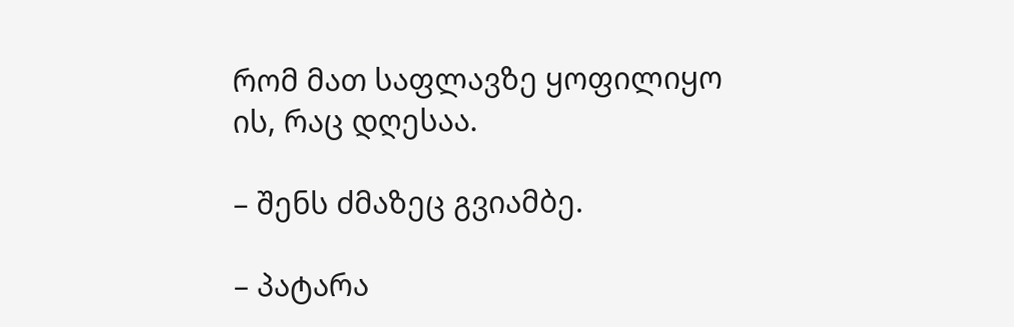რომ მათ საფლავზე ყოფილიყო ის, რაც დღესაა.

– შენს ძმაზეც გვიამბე.

– პატარა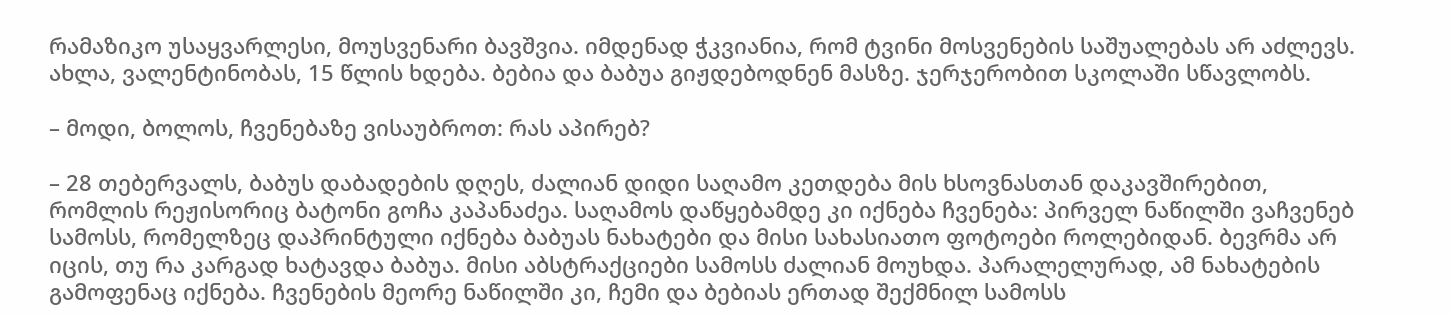რამაზიკო უსაყვარლესი, მოუსვენარი ბავშვია. იმდენად ჭკვიანია, რომ ტვინი მოსვენების საშუალებას არ აძლევს. ახლა, ვალენტინობას, 15 წლის ხდება. ბებია და ბაბუა გიჟდებოდნენ მასზე. ჯერჯერობით სკოლაში სწავლობს.

– მოდი, ბოლოს, ჩვენებაზე ვისაუბროთ: რას აპირებ?

– 28 თებერვალს, ბაბუს დაბადების დღეს, ძალიან დიდი საღამო კეთდება მის ხსოვნასთან დაკავშირებით, რომლის რეჟისორიც ბატონი გოჩა კაპანაძეა. საღამოს დაწყებამდე კი იქნება ჩვენება: პირველ ნაწილში ვაჩვენებ სამოსს, რომელზეც დაპრინტული იქნება ბაბუას ნახატები და მისი სახასიათო ფოტოები როლებიდან. ბევრმა არ იცის, თუ რა კარგად ხატავდა ბაბუა. მისი აბსტრაქციები სამოსს ძალიან მოუხდა. პარალელურად, ამ ნახატების გამოფენაც იქნება. ჩვენების მეორე ნაწილში კი, ჩემი და ბებიას ერთად შექმნილ სამოსს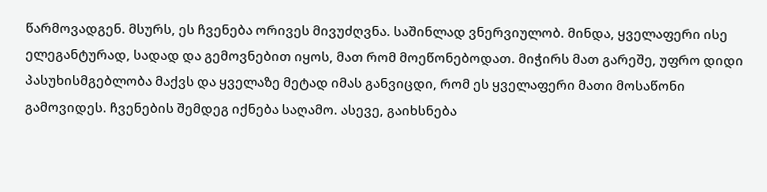წარმოვადგენ. მსურს, ეს ჩვენება ორივეს მივუძღვნა. საშინლად ვნერვიულობ. მინდა, ყველაფერი ისე ელეგანტურად, სადად და გემოვნებით იყოს, მათ რომ მოეწონებოდათ. მიჭირს მათ გარეშე, უფრო დიდი პასუხისმგებლობა მაქვს და ყველაზე მეტად იმას განვიცდი, რომ ეს ყველაფერი მათი მოსაწონი გამოვიდეს. ჩვენების შემდეგ იქნება საღამო. ასევე, გაიხსნება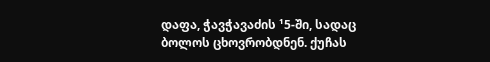დაფა, ჭავჭავაძის ¹5-ში, სადაც ბოლოს ცხოვრობდნენ. ქუჩას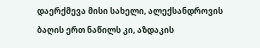დაერქმევა მისი სახელი, ალექსანდროვის ბაღის ერთ ნაწილს კი, აზდაკის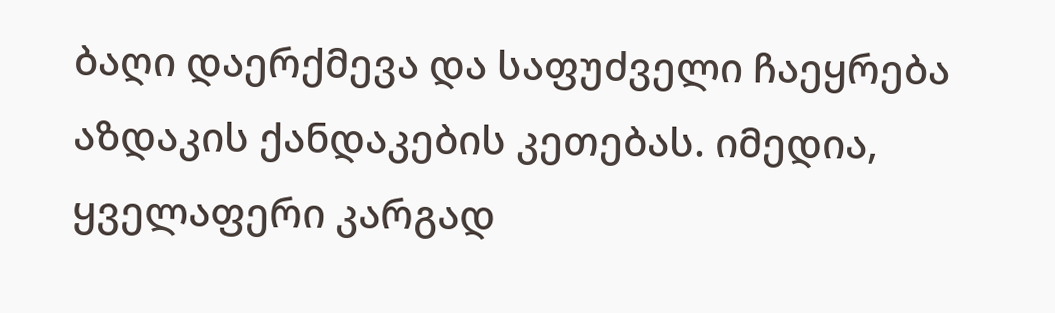ბაღი დაერქმევა და საფუძველი ჩაეყრება აზდაკის ქანდაკების კეთებას. იმედია, ყველაფერი კარგად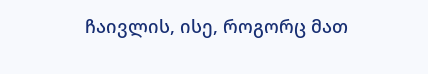ჩაივლის, ისე, როგორც მათ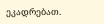ეკადრებათ.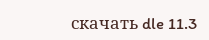скачать dle 11.3